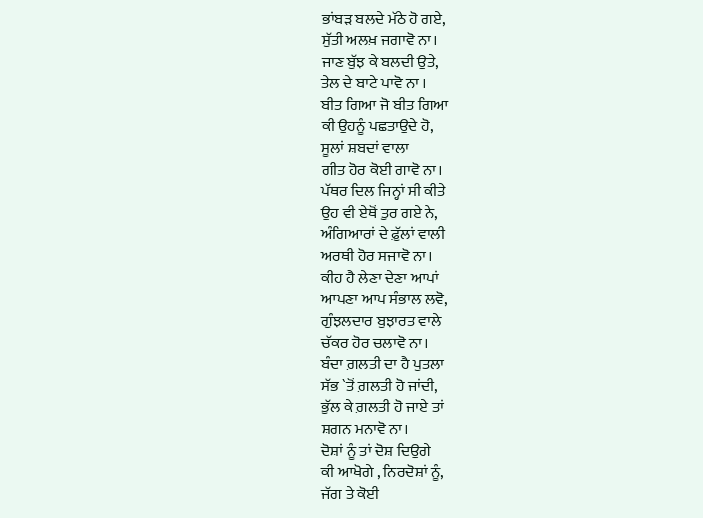ਭਾਂਬੜ ਬਲਦੇ ਮੱਠੇ ਹੋ ਗਏ,
ਸੁੱਤੀ ਅਲਖ਼ ਜਗਾਵੋ ਨਾ।
ਜਾਣ ਬੁੱਝ ਕੇ ਬਲਦੀ ਉਤੇ,
ਤੇਲ ਦੇ ਬਾਟੇ ਪਾਵੋ ਨਾ ।
ਬੀਤ ਗਿਆ ਜੋ ਬੀਤ ਗਿਆ
ਕੀ ਉਹਨੂੰ ਪਛਤਾਉਦੇ ਹੋ,
ਸੂਲਾਂ ਸ਼ਬਦਾਂ ਵਾਲਾ
ਗੀਤ ਹੋਰ ਕੋਈ ਗਾਵੋ ਨਾ।
ਪੱਥਰ ਦਿਲ ਜਿਨ੍ਹਾਂ ਸੀ ਕੀਤੇ
ਉਹ ਵੀ ਏਥੋਂ ਤੁਰ ਗਏ ਨੇ,
ਅੰਗਿਆਰਾਂ ਦੇ ਫ਼ੁੱਲਾਂ ਵਾਲੀ
ਅਰਥੀ ਹੋਰ ਸਜਾਵੋ ਨਾ।
ਕੀਹ ਹੈ ਲੇਣਾ ਦੇਣਾ ਆਪਾਂ
ਆਪਣਾ ਆਪ ਸੰਭਾਲ ਲਵੋ,
ਗੁੰਝਲਦਾਰ ਬੁਝਾਰਤ ਵਾਲੇ
ਚੱਕਰ ਹੋਰ ਚਲਾਵੋ ਨਾ।
ਬੰਦਾ ਗ਼ਲਤੀ ਦਾ ਹੈ ਪੁਤਲਾ
ਸੱਭ `ਤੋਂ ਗ਼ਲਤੀ ਹੋ ਜਾਂਦੀ,
ਭੁੱਲ ਕੇ ਗ਼ਲਤੀ ਹੋ ਜਾਏ ਤਾਂ
ਸ਼ਗਨ ਮਨਾਵੋ ਨਾ।
ਦੋਸ਼ਾਂ ਨੂੰ ਤਾਂ ਦੋਸ਼ ਦਿਉਗੇ
ਕੀ ਆਖੋਗੇ , ਨਿਰਦੋਸ਼ਾਂ ਨੂੰ,
ਜੱਗ ਤੇ ਕੋਈ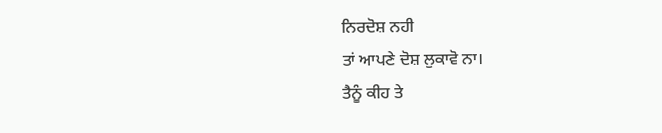ਨਿਰਦੋਸ਼ ਨਹੀ
ਤਾਂ ਆਪਣੇ ਦੋਸ਼ ਲੁਕਾਵੋ ਨਾ।
ਤੈਨੂੰ ਕੀਹ ਤੇ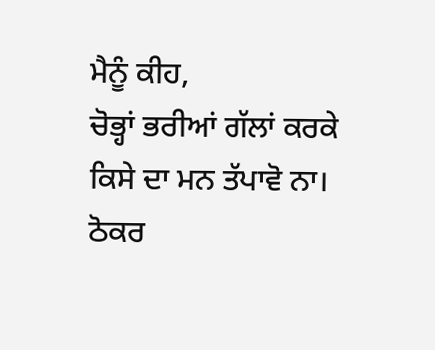ਮੈਨੂੰ ਕੀਹ,
ਚੋਭ੍ਹਾਂ ਭਰੀਆਂ ਗੱਲਾਂ ਕਰਕੇ
ਕਿਸੇ ਦਾ ਮਨ ਤੱਪਾਵੋ ਨਾ।
ਠੋਕਰ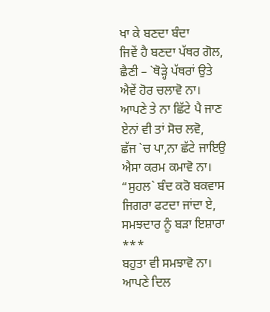ਖਾ ਕੇ ਬਣਦਾ ਬੰਦਾ
ਜਿਵੇਂ ਹੈ ਬਣਦਾ ਪੱਥਰ ਗੋਲ,
ਛੈਣੀ – `ਥੋੜ੍ਹੇ ਪੱਥਰਾਂ ਉਤੇ
ਐਵੇਂ ਹੋਰ ਚਲਾਵੋ ਨਾ।
ਆਪਣੇ ਤੇ ਨਾ ਛਿੱਟੇ ਪੈ ਜਾਣ
ਏਨਾਂ ਵੀ ਤਾਂ ਸੋਚ ਲਵੋ,
ਛੱਜ `ਚ ਪਾ,ਨਾ ਛੱਟੇ ਜਾਇਉ
ਐਸਾ ਕਰਮ ਕਮਾਵੋ ਨਾ।
“ਸੁਹਲ` ਬੰਦ ਕਰੋ ਬਕਵਾਸ
ਜਿਗਰਾ ਫਟਦਾ ਜਾਂਦਾ ਏ,
ਸਮਝਦਾਰ ਨੂੰ ਬੜਾ ਇਸ਼ਾਰਾ
***
ਬਹੁਤਾ ਵੀ ਸਮਝਾਵੋ ਨਾ।
ਆਪਣੇ ਦਿਲ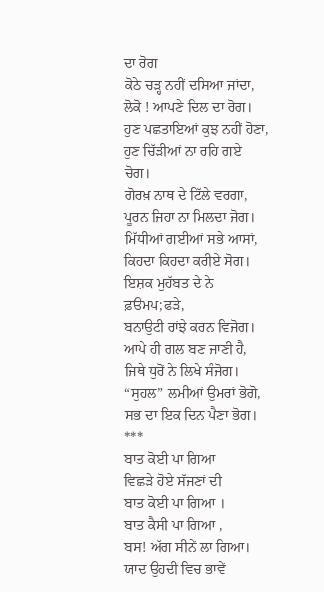ਦਾ ਰੋਗ
ਕੋਠੇ ਚੜ੍ਹ ਨਹੀਂ ਦਸਿਆ ਜਾਂਦਾ,
ਲੋਕੋ ! ਆਪਣੇ ਦਿਲ ਦਾ ਰੋਗ।
ਹੁਣ ਪਛਤਾਇਆਂ ਕੁਝ ਨਹੀਂ ਹੋਣਾ,
ਹੁਣ ਚਿੱੜੀਆਂ ਨਾ ਰਹਿ ਗਏ ਚੋਗ।
ਗੋਰਖ਼ ਨਾਥ ਦੇ ਟਿੱਲੇ ਵਰਗਾ,
ਪੂਰਨ ਜਿਹਾ ਨਾ ਮਿਲਦਾ ਜੋਗ।
ਮਿੱਧੀਆਂ ਗਈਆਂ ਸਭੇ ਆਸਾਂ,
ਕਿਹਦਾ ਕਿਹਦਾ ਕਰੀਏ ਸੋਗ।
ਇਸ਼ਕ ਮੁਹੱਬਤ ਦੇ ਨੇ ਫ਼ੳਮਪ;ਫੜੇ,
ਬਨਾਉਟੀ ਰਾਂਝੇ ਕਰਨ ਵਿਜੋਗ।
ਆਪੇ ਹੀ ਗਲ ਬਣ ਜਾਣੀ ਹੈ,
ਜਿਥੇ ਧੁਰੋਂ ਨੇ ਲਿਖੇ ਸੰਜੋਗ।
“ਸੁਹਲ” ਲਮੀਆਂ ਉਮਰਾਂ ਭੋਗੋ,
ਸਭ ਦਾ ਇਕ ਦਿਨ ਪੈਣਾ ਭੋਗ।
***
ਬਾਤ ਕੋਈ ਪਾ ਗਿਆ
ਵਿਛੜੇ ਹੋਏ ਸੱਜਣਾਂ ਦੀ
ਬਾਤ ਕੋਈ ਪਾ ਗਿਆ ।
ਬਾਤ ਕੈਸੀ ਪਾ ਗਿਆ ,
ਬਸ! ਅੱਗ ਸੀਨੇਂ ਲਾ ਗਿਆ।
ਯਾਦ ਉਹਦੀ ਵਿਚ ਭਾਵੇਂ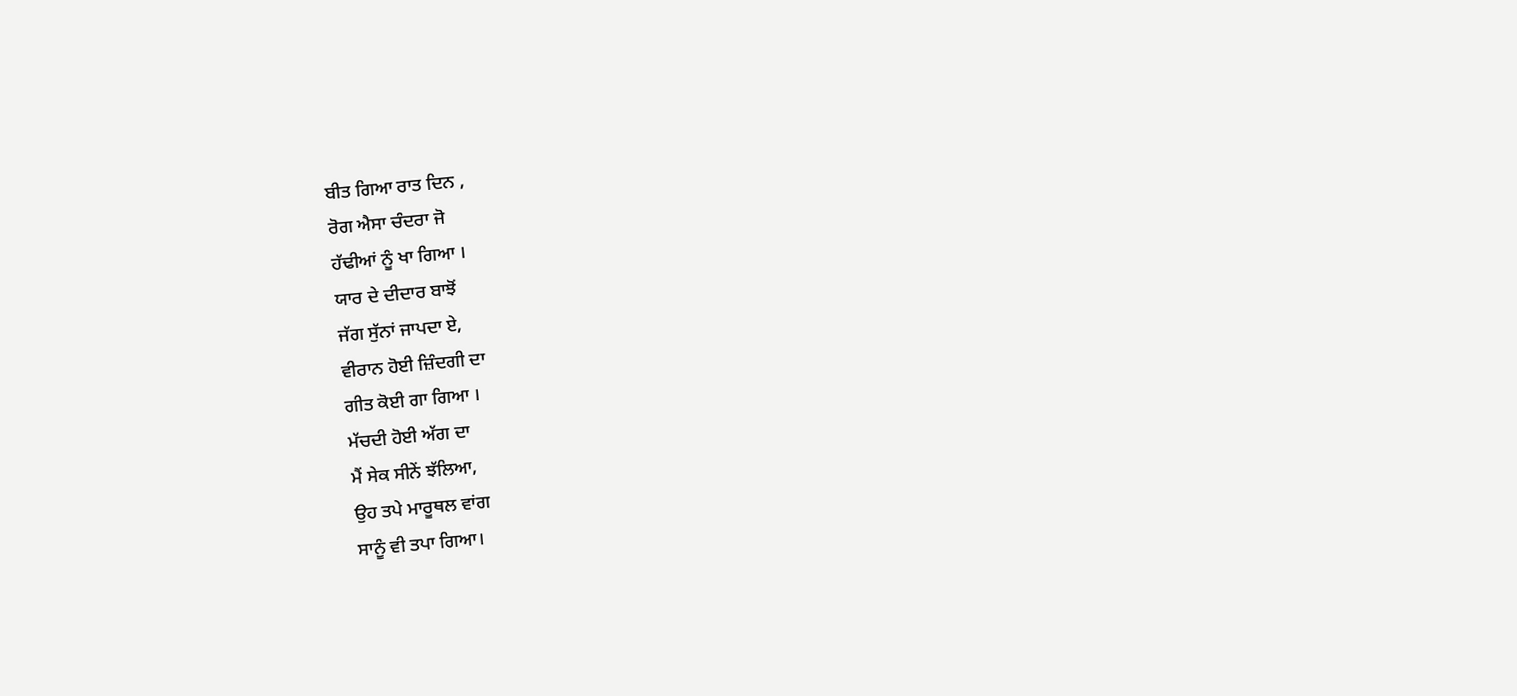ਬੀਤ ਗਿਆ ਰਾਤ ਦਿਨ ,
ਰੋਗ ਐਸਾ ਚੰਦਰਾ ਜੋ
ਹੱਢੀਆਂ ਨੂੰ ਖਾ ਗਿਆ ।
ਯਾਰ ਦੇ ਦੀਦਾਰ ਬਾਝੋਂ
ਜੱਗ ਸੁੱਨਾਂ ਜਾਪਦਾ ਏ,
ਵੀਰਾਨ ਹੋਈ ਜ਼ਿੰਦਗੀ ਦਾ
ਗੀਤ ਕੋਈ ਗਾ ਗਿਆ ।
ਮੱਚਦੀ ਹੋਈ ਅੱਗ ਦਾ
ਮੈਂ ਸੇਕ ਸੀਨੇਂ ਝੱਲਿਆ,
ਉਹ ਤਪੇ ਮਾਰੂਥਲ ਵਾਂਗ
ਸਾਨੂੰ ਵੀ ਤਪਾ ਗਿਆ।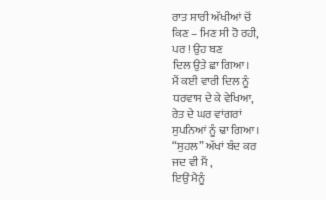ਰਾਤ ਸਾਰੀ ਅੱਖੀਆਂ ਚੋਂ
ਕਿਣ – ਮਿਣ ਸੀ ਹੋ ਰਹੀ,
ਪਰ ! ਉਹ ਬਣ
ਦਿਲ ਉਤੇ ਛਾ ਗਿਆ।
ਮੈਂ ਕਈ ਵਾਰੀ ਦਿਲ ਨੂੰ
ਧਰਵਾਸ ਦੇ ਕੇ ਵੇਖਿਆ,
ਰੇਤ ਦੇ ਘਰ ਵਾਂਗਰਾਂ
ਸੁਪਨਿਆਂ ਨੂੰ ਢਾ ਗਿਆ।
“ਸੁਹਲ” ਅੱਖਾਂ ਬੰਦ ਕਰ
ਜਦ ਵੀ ਮੈਂ ,
ਇਉਂ ਮੈਨੂੰ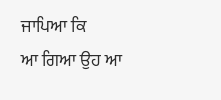ਜਾਪਿਆ ਕਿ
ਆ ਗਿਆ ਉਹ ਆ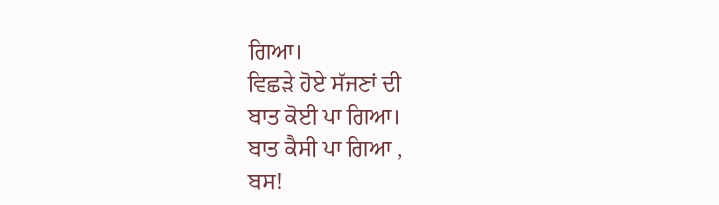ਗਿਆ।
ਵਿਛੜੇ ਹੋਏ ਸੱਜਣਾਂ ਦੀ
ਬਾਤ ਕੋਈ ਪਾ ਗਿਆ।
ਬਾਤ ਕੈਸੀ ਪਾ ਗਿਆ ,
ਬਸ!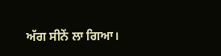ਅੱਗ ਸੀਨੇਂ ਲਾ ਗਿਆ।